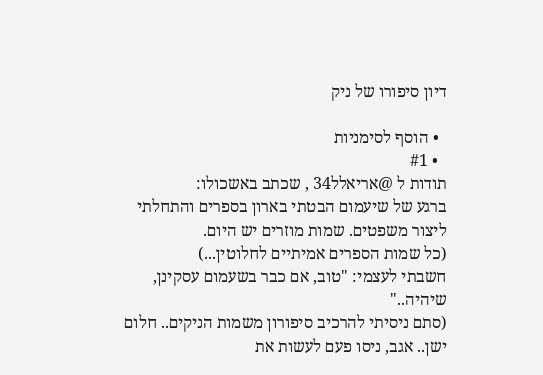דיון סיפורו של ניק

  • הוסף לסימניות
  • #1
תודות ל @אריאלל34 , שכתב באשכולו:
ברגע של שיעמום הבטתי בארון בספרים והתחלתי ליצור משפטים. שמות מוזרים יש היום.
(כל שמות הספרים אמיתיים לחלוטין...)
חשבתי לעצמי: "טוב, אם כבר בשעמום עסקינן, שיהיה.."
(סתם ניסיתי להרכיב סיפורון משמות הניקים.. חלום ישן.. אגב, ניסו פעם לעשות את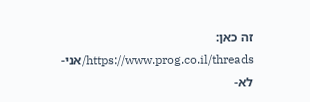זה כאן: https://www.prog.co.il/threads/אני-לא-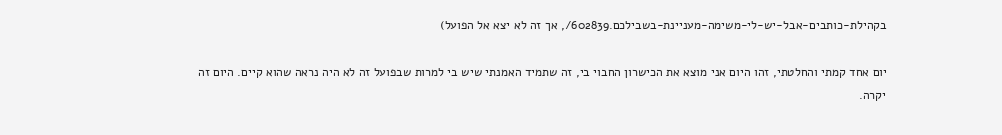בקהילת-כותבים-אבל-יש-לי-משימה-מעניינת-בשבילכם.602839/, אך זה לא יצא אל הפועל)

יום אחד קמתי והחלטתי, זהו היום אני מוצא את הכישרון החבוי בי, זה שתמיד האמנתי שיש בי למרות שבפועל זה לא היה נראה שהוא קיים. היום זה יקרה.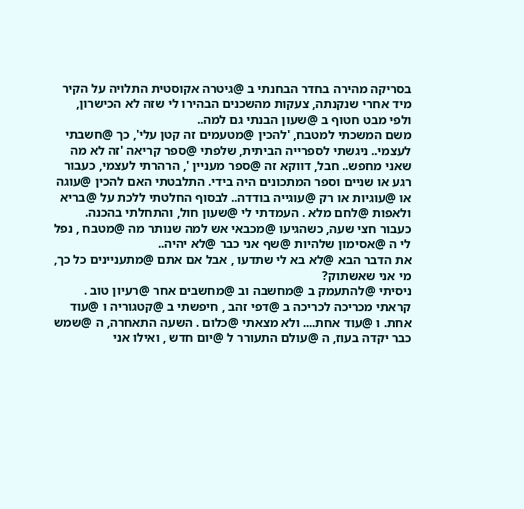בסריקה מהירה בחדר הבחנתי ב @גיטרה אקוסטית התלויה על הקיר מיד אחרי שנקנתה, צעקות מהשכנים הבהירו לי שזה לא הכישרון, ולפי מבט חטוף ב @שעון הבנתי גם למה..
משם המשכתי למטבח, 'להכין @מטעמים זה קטן עלי', כך @חשבתי לעצמי.. ניגשתי לספרייה הביתית, שלפתי @ספר קריאה 'זה לא מה שאני מחפש.. חבל, דווקא זה @ספר מעניין ', הרהרתי לעצמי, כעבור רגע או שניים וספר המתכונים היה בידי. התלבטתי האם להכין @עוגה או @עוגיות או רק @עוגייה בודדה.. לבסוף החלטתי ללכת על @בריא ולאפות @לחם מלא . העמדתי לי @שעון חול, והתחלתי בהכנה. כעבור חצי שעה, כשהגיעו @מכבאי אש למה שנותר מה @מטבח , נפל לי ה @אסימון שלהיות @שף אני כבר @לא יהיה..
את הדבר הבא @לא בא לי שתדעו , אבל אם אתם @מתעניינים כל כך, מי אני שאשתוק?
ניסיתי @להתעמק ב @מחשבה וב @מחשבים אחר @רעיון טוב . קראתי מכריכה לכריכה ב @דפי זהב , חיפשתי ב @קטגוריה ו @עוד אחת. ו @עוד אחת.... ולא מצאתי @כלום . השעה התאחרה, ה @שמש כבר יקדה בעוז, ה @עולם התעורר ל @יום חדש , ואילו אני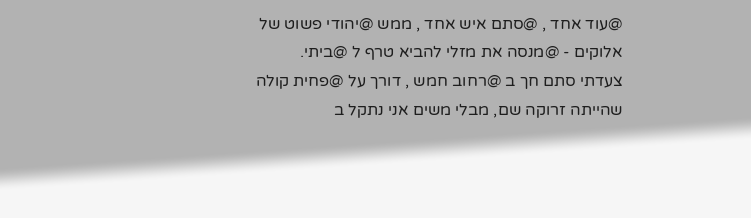@עוד אחד , @סתם איש אחד , ממש @יהודי פשוט של אלוקים - @מנסה את מזלי להביא טרף ל @ביתי.
צעדתי סתם חך ב @רחוב חמש , דורך על @פחית קולה שהייתה זרוקה שם, מבלי משים אני נתקל ב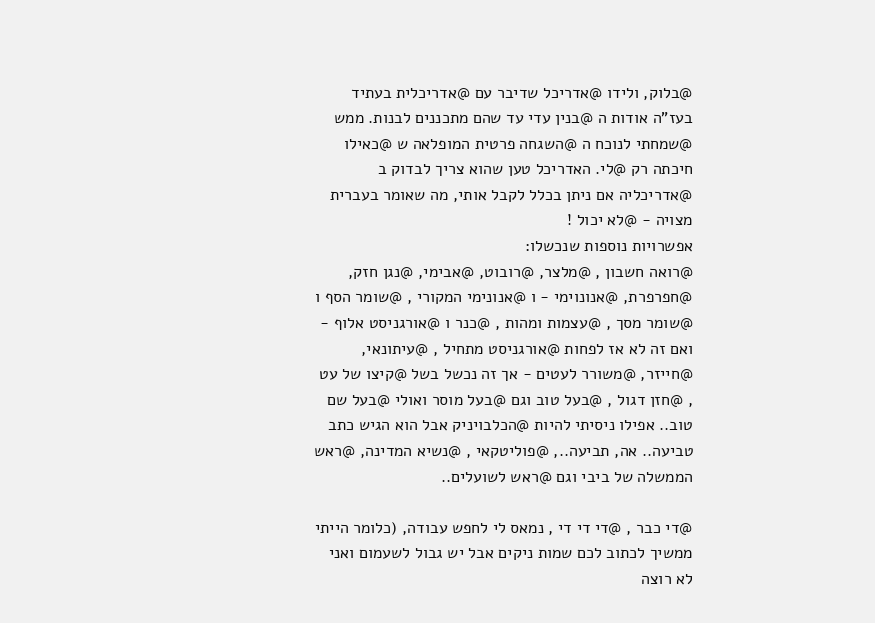@בלוק, ולידו @אדריכל שדיבר עם @אדריכלית בעתיד בעז"ה אודות ה @בנין עדי עד שהם מתכננים לבנות. ממש @שמחתי לנוכח ה @השגחה פרטית המופלאה ש @כאילו חיכתה רק @לי. האדריכל טען שהוא צריך לבדוק ב @אדריכליה אם ניתן בכלל לקבל אותי, מה שאומר בעברית מצויה - @לא יכול !
אפשרויות נוספות שנכשלו:
@רואה חשבון , @מלצר, @רובוט, @אבימי, @נגן חזק, @חפרפרת, @אנונוימי - ו @אנונימי המקורי , @שומר הסף ו @שומר מסך , @עצמות ומהות , @כנר ו @אורגניסט אלוף - ואם זה לא אז לפחות @אורגניסט מתחיל , @עיתונאי, @חייזר, @משורר לעטים - אך זה נכשל בשל @קיצו של עט , @חזן דגול , @בעל טוב וגם @בעל מוסר ואולי @בעל שם טוב.. אפילו ניסיתי להיות @הכלבויניק אבל הוא הגיש כתב טביעה.. אה, תביעה.., @פוליטקאי , @נשיא המדינה, @ראש הממשלה של ביבי וגם @ראש לשועלים..

@די כבר , @די די די , נמאס לי לחפש עבודה, (כלומר הייתי ממשיך לכתוב לכם שמות ניקים אבל יש גבול לשעמום ואני לא רוצה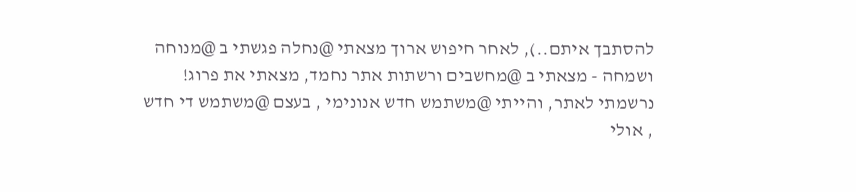להסתבך איתם..), לאחר חיפוש ארוך מצאתי @נחלה פגשתי ב @מנוחה ושמחה - מצאתי ב @מחשבים ורשתות אתר נחמד, מצאתי את פרוג! נרשמתי לאתר, והייתי @משתמש חדש אנונימי , בעצם @משתמש די חדש , אולי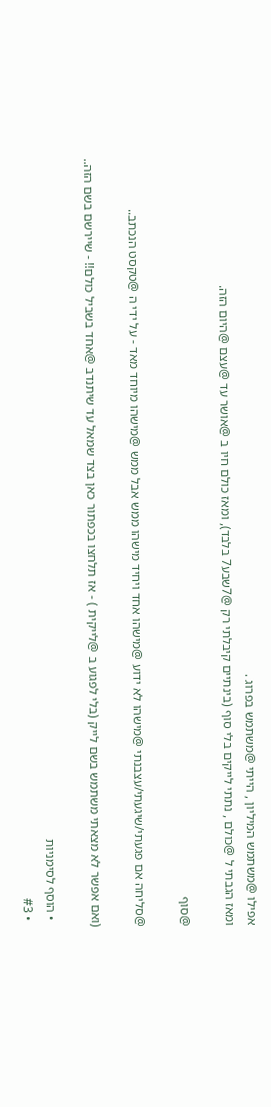אפילו @משתמש המיליון , הייתי @משתמש בפרוג .
ומאז הגבתי ל @כולם , נתתי לייקים בלי סוף (בינתיים קיבלתי רק @7שבע7 בלבד), ומאז כולם חיו ב @אושר עד @עצם @היום הזה.

@סוף

@סליחה אם פגעתי/שיגעתי/עצבנתי @מישהו לא ידוע @מישהו אחד ויחיד מישהו ממש אבל ממש @מישהו מיוחד מאד - על ידי ה @טקסט הנכתב..

(ואם אפשר לא מצאתי משתמש בשם לייק (בלי לפגוע ב @לייקית ) - אז תלחצו בכפתור כאן בצד שמאל עד שיתנדב @אחד בשביל כולם!! - שיירשם בשם הזה..

  • הוסף לסימניות
  • #3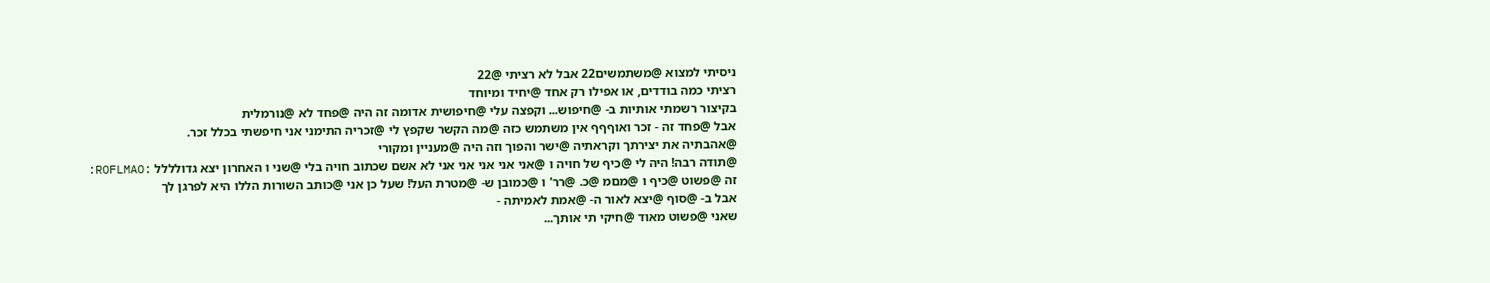ניסיתי למצוא @משתמשים22 אבל לא רציתי @22
רציתי כמה בודדים, או אפילו רק אחד @יחיד ומיוחד
בקיצור רשמתי אותיות ב- @חיפוש... וקפצה עלי @חיפושית אדומה זה היה @פחד לא @נורמלית
אבל @פחד זה - זכר ואוףףף אין משתמש כזה @מה הקשר שקפץ לי @זכריה התימני אני חיפשתי בכלל זכר.
@אהבתיה את יצירתך וקראתיה @ישר והפוך וזה היה @מעניין ומקורי
@תודה רבה! היה לי @כיף של חויה ו @אני אני אני אני אני לא אשם שכתוב חויה בלי @שני ו האחרון יצא גדולללל :ROFLMAO:
זה @פשוט @כיף ו @מםמ @כ. @רר' ו @כמובן ש- @מטרת העל! שעל כן אני @כותב השורות הללו היא לפרגן לך
אבל ב- @סוף @יצא לאור ה- @אמת לאמיתה -
שאני @פשוט מאוד @חיקי תי אותך...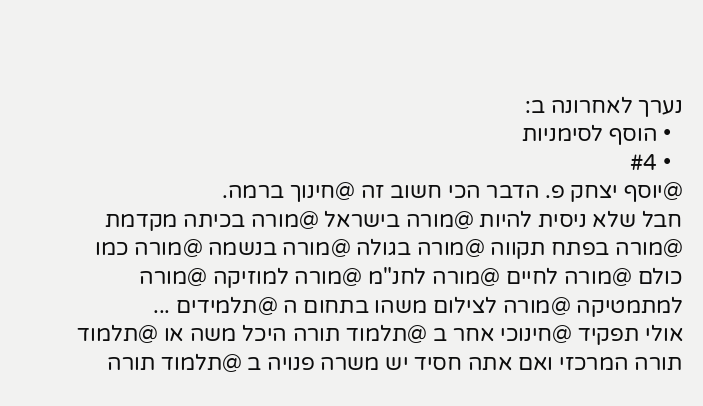נערך לאחרונה ב:
  • הוסף לסימניות
  • #4
@יוסף יצחק פ. הדבר הכי חשוב זה @חינוך ברמה.
חבל שלא ניסית להיות @מורה בישראל @מורה בכיתה מקדמת @מורה בפתח תקווה @מורה בגולה @מורה בנשמה @מורה כמו כולם @מורה לחיים @מורה לחנ"מ @מורה למוזיקה @מורה למתמטיקה @מורה לצילום משהו בתחום ה @תלמידים ...
אולי תפקיד @חינוכי אחר ב @תלמוד תורה היכל משה או @תלמוד תורה המרכזי ואם אתה חסיד יש משרה פנויה ב @תלמוד תורה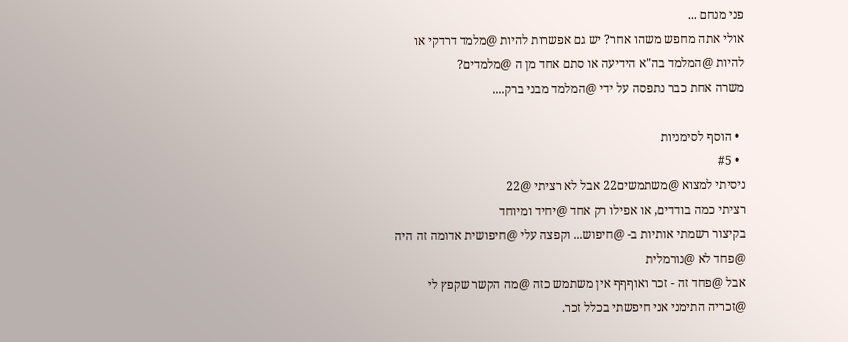פני מנחם ...
אולי אתה מחפש משהו אחר? יש גם אפשרות להיות @מלמד דרדקי או להיות @המלמד בה"א הידיעה או סתם אחד מן ה @מלמדים?
משרה אחת כבר נתפסה על ידי @המלמד מבני ברק....

  • הוסף לסימניות
  • #5
ניסיתי למצוא @משתמשים22 אבל לא רציתי @22
רציתי כמה בודדים, או אפילו רק אחד @יחיד ומיוחד
בקיצור רשמתי אותיות ב- @חיפוש... וקפצה עלי @חיפושית אדומה זה היה @פחד לא @נורמלית
אבל @פחד זה - זכר ואוףףף אין משתמש כזה @מה הקשר שקפץ לי @זכריה התימני אני חיפשתי בכלל זכר.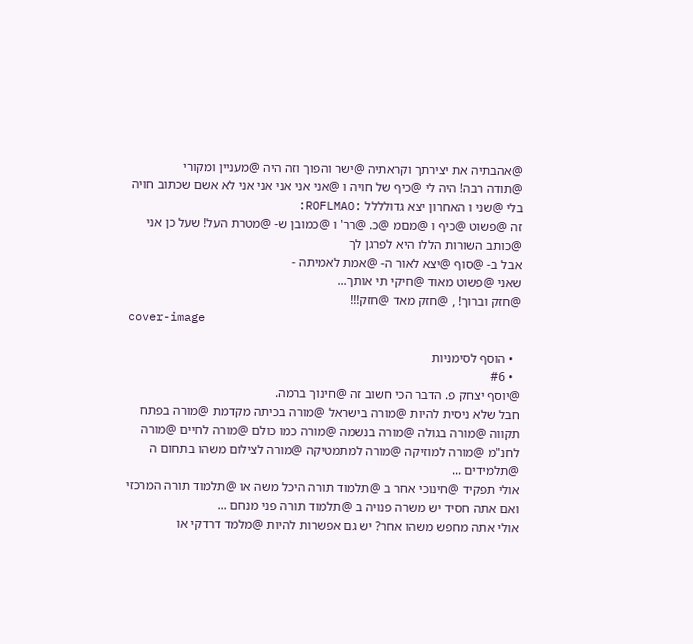@אהבתיה את יצירתך וקראתיה @ישר והפוך וזה היה @מעניין ומקורי
@תודה רבה! היה לי @כיף של חויה ו @אני אני אני אני אני לא אשם שכתוב חויה בלי @שני ו האחרון יצא גדולללל :ROFLMAO:
זה @פשוט @כיף ו @מםמ @כ. @רר' ו @כמובן ש- @מטרת העל! שעל כן אני @כותב השורות הללו היא לפרגן לך
אבל ב- @סוף @יצא לאור ה- @אמת לאמיתה -
שאני @פשוט מאוד @חיקי תי אותך...
@חזק וברוך! , @חזק מאד @חזק!!!
cover-image

  • הוסף לסימניות
  • #6
@יוסף יצחק פ. הדבר הכי חשוב זה @חינוך ברמה.
חבל שלא ניסית להיות @מורה בישראל @מורה בכיתה מקדמת @מורה בפתח תקווה @מורה בגולה @מורה בנשמה @מורה כמו כולם @מורה לחיים @מורה לחנ"מ @מורה למוזיקה @מורה למתמטיקה @מורה לצילום משהו בתחום ה @תלמידים ...
אולי תפקיד @חינוכי אחר ב @תלמוד תורה היכל משה או @תלמוד תורה המרכזי ואם אתה חסיד יש משרה פנויה ב @תלמוד תורה פני מנחם ...
אולי אתה מחפש משהו אחר? יש גם אפשרות להיות @מלמד דרדקי או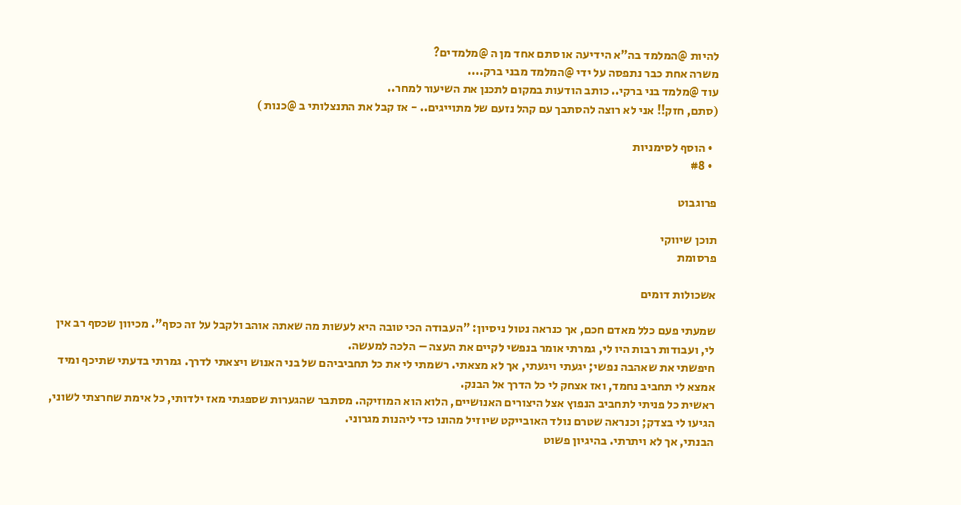להיות @המלמד בה"א הידיעה או סתם אחד מן ה @מלמדים?
משרה אחת כבר נתפסה על ידי @המלמד מבני ברק....
עוד @מלמד בני ברקי.. כותב הודעות במקום לתכנן את השיעור למחר..
(סתם, חזק!! אני לא רוצה להסתבך עם קהל נזעם של מתוייגים.. - אז קבל את התנצלותי ב @כנות )

  • הוסף לסימניות
  • #8

פרוגבוט

תוכן שיווקי
פרסומת

אשכולות דומים

שמעתי פעם כלל מאדם חכם, אך כנראה נטול ניסיון: "העבודה הכי טובה היא לעשות מה שאתה אוהב ולקבל על זה כסף". מכיוון שכסף רב אין לי, ועבודות רבות היו לי, גמרתי אומר בנפשי לקיים את העצה – הלכה למעשה.
חיפשתי את שאהבה נפשי; יגעתי ויגעתי, אך לא מצאתי. רשמתי לי את כל תחביביהם של בני האנוש ויצאתי לדרך. גמרתי בדעתי שתיכף ומיד אמצא לי תחביב נחמד, ואז אצחק לי כל הדרך אל הבנק.
ראשית כל פניתי לתחביב הנפוץ אצל היצורים האנושיים, הלוא הוא המוזיקה. מסתבר שהגערות שספגתי מאז ילדותי, כל אימת שחרצתי לשוני, הגיעו לי בצדק; וכנראה שטרם נולד האובייקט שיוזיל מהונו כדי ליהנות מגרוני.
הבנתי, אך לא ויתרתי. בהיגיון פשוט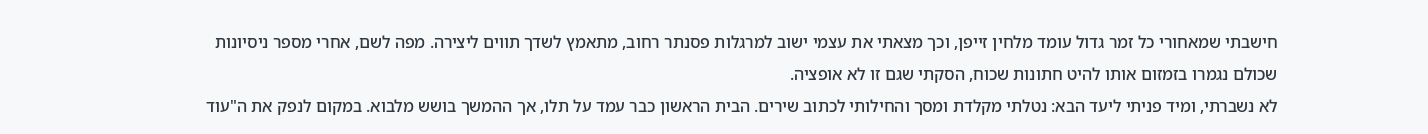חישבתי שמאחורי כל זמר גדול עומד מלחין זייפן, וכך מצאתי את עצמי ישוב למרגלות פסנתר רחוב, מתאמץ לשדך תווים ליצירה. מפה לשם, אחרי מספר ניסיונות שכולם נגמרו בזמזום אותו להיט חתונות שכוח, הסקתי שגם זו לא אופציה.
לא נשברתי, ומיד פניתי ליעד הבא: נטלתי מקלדת ומסך והחילותי לכתוב שירים. הבית הראשון כבר עמד על תלו, אך ההמשך בושש מלבוא. במקום לנפק את ה"עוד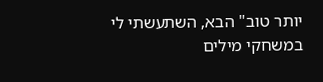יותר טוב" הבא, השתעשתי לי במשחקי מילים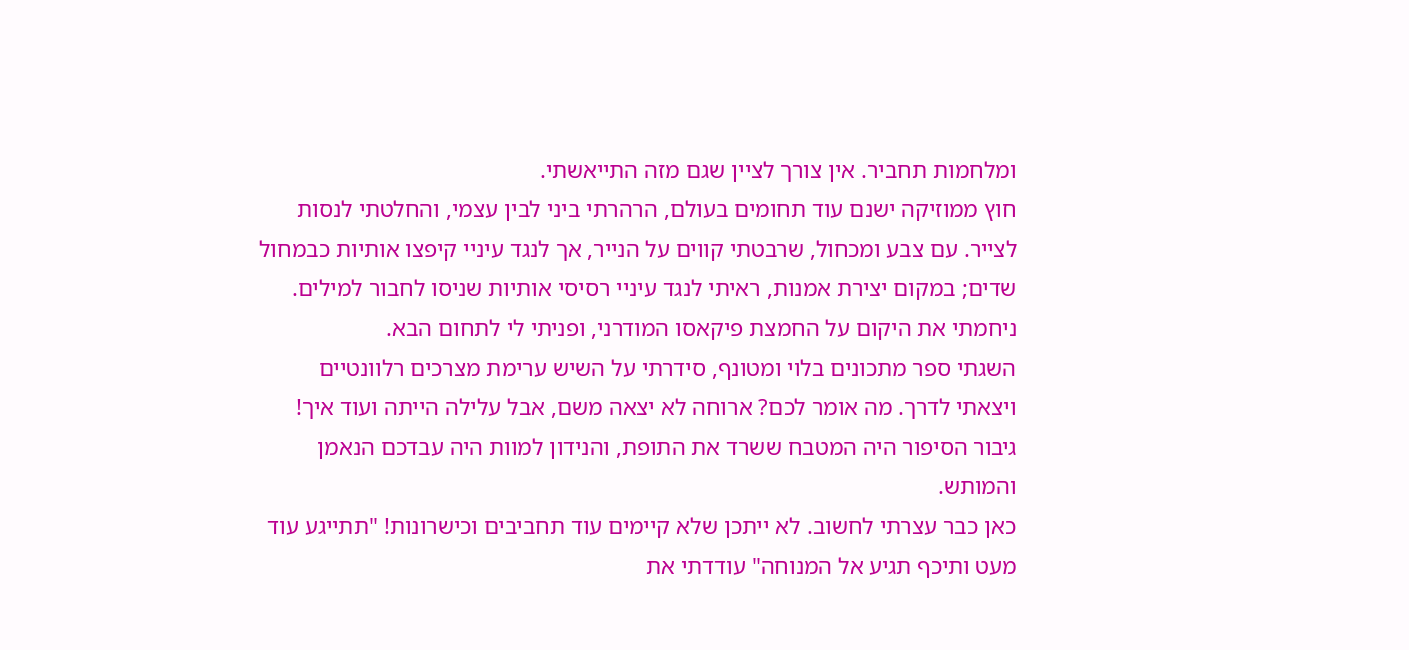ומלחמות תחביר. אין צורך לציין שגם מזה התייאשתי.
חוץ ממוזיקה ישנם עוד תחומים בעולם, הרהרתי ביני לבין עצמי, והחלטתי לנסות לצייר. עם צבע ומכחול, שרבטתי קווים על הנייר, אך לנגד עיניי קיפצו אותיות כבמחול שדים; במקום יצירת אמנות, ראיתי לנגד עיניי רסיסי אותיות שניסו לחבור למילים. ניחמתי את היקום על החמצת פיקאסו המודרני, ופניתי לי לתחום הבא.
השגתי ספר מתכונים בלוי ומטונף, סידרתי על השיש ערימת מצרכים רלוונטיים ויצאתי לדרך. מה אומר לכם? ארוחה לא יצאה משם, אבל עלילה הייתה ועוד איך! גיבור הסיפור היה המטבח ששרד את התופת, והנידון למוות היה עבדכם הנאמן והמותש.
כאן כבר עצרתי לחשוב. לא ייתכן שלא קיימים עוד תחביבים וכישרונות! "תתייגע עוד מעט ותיכף תגיע אל המנוחה" עודדתי את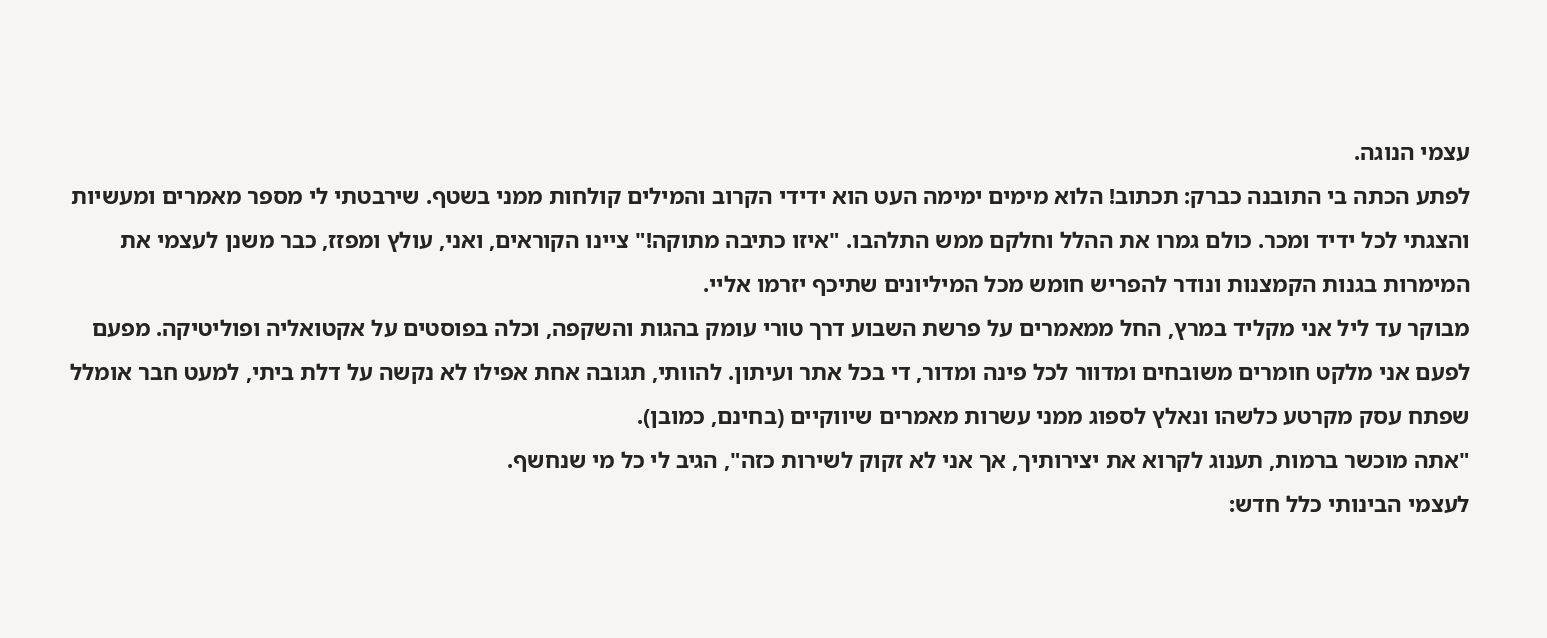עצמי הנוגה.
לפתע הכתה בי התובנה כברק: תכתוב! הלוא מימים ימימה העט הוא ידידי הקרוב והמילים קולחות ממני בשטף. שירבטתי לי מספר מאמרים ומעשיות והצגתי לכל ידיד ומכר. כולם גמרו את ההלל וחלקם ממש התלהבו. "איזו כתיבה מתוקה!" ציינו הקוראים, ואני, עולץ ומפזז, כבר משנן לעצמי את המימרות בגנות הקמצנות ונודר להפריש חומש מכל המיליונים שתיכף יזרמו אליי.
מבוקר עד ליל אני מקליד במרץ, החל ממאמרים על פרשת השבוע דרך טורי עומק בהגות והשקפה, וכלה בפוסטים על אקטואליה ופוליטיקה. מפעם לפעם אני מלקט חומרים משובחים ומדוור לכל פינה ומדור, די בכל אתר ועיתון. להוותי, תגובה אחת אפילו לא נקשה על דלת ביתי, למעט חבר אומלל שפתח עסק מקרטע כלשהו ונאלץ לספוג ממני עשרות מאמרים שיווקיים (בחינם, כמובן).
"אתה מוכשר ברמות, תענוג לקרוא את יצירותיך, אך אני לא זקוק לשירות כזה", הגיב לי כל מי שנחשף.
לעצמי הבינותי כלל חדש: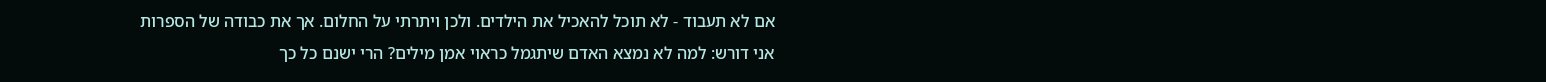אם לא תעבוד - לא תוכל להאכיל את הילדים. ולכן ויתרתי על החלום. אך את כבודה של הספרות אני דורש: למה לא נמצא האדם שיתגמל כראוי אמן מילים? הרי ישנם כל כך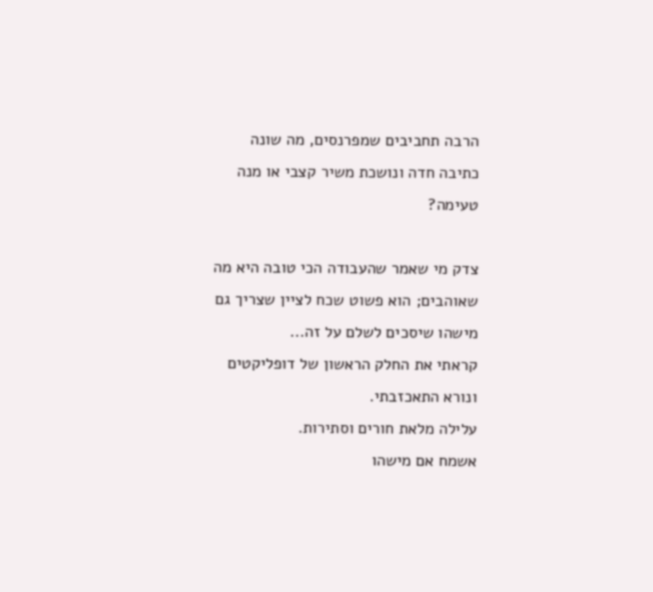הרבה תחביבים שמפרנסים, מה שונה כתיבה חדה ונושכת משיר קצבי או מנה טעימה?

צדק מי שאמר שהעבודה הכי טובה היא מה שאוהבים; הוא פשוט שכח לציין שצריך גם מישהו שיסכים לשלם על זה...
קראתי את החלק הראשון של דופליקטים ונורא התאכזבתי.
עלילה מלאת חורים וסתירות.
אשמח אם מישהו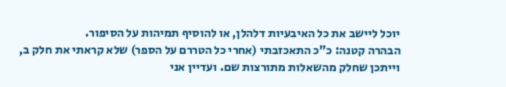יוכל ליישב את כל האיבעיות דלהלן, או להוסיף תמיהות על הסיפור.
הבהרה קטנה: כ"כ התאכזבתי (אחרי כל הטררם על הספר) שלא קראתי את חלק ב, וייתכן שחלק מהשאלות מתורצות שם. ועדיין אני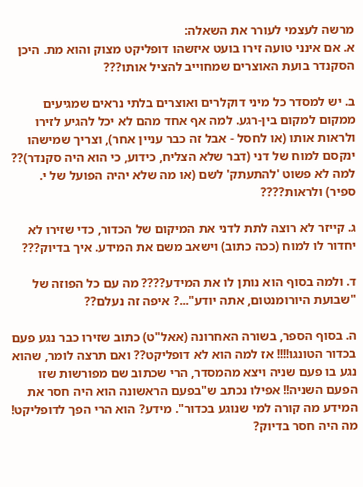מרשה לעצמי לעורר את השאלה:
א. אם אינני טועה זירו בועט איזשהו דופליקט מצוק והוא מת. היכן הסקנדר בועת האוצרים שמחוייב להציל אותו???

ב. יש למסדר כל מיני דוקלרים ואוצרים בלתי נראים שמגיעים ממקום למקום בין-רגע. למה אף אחד מהם לא יכל להגיע לזירו ולראות אותו (או לחסל - אבל זה כבר עניין אחר), וצריך שמישהו ינקסם למוח של דני (דבר שלא הצליח, כידוע, כי הוא היה סקנדר)?? למה לא פשוט 'להתעתק' לשם (או מה שלא יהיה הפועל של י. ספיר) ולראות????

ג. קייזר לא רוצה לתת לדני את המיקום של הכדור, כדי שזירו לא יחדור לו למוח (ככה כתוב) וישאב משם את המידע. איך בדיוק???

ד. ולמה בסוף הוא נותן לו את המידע???? מה עם כל הפוזה של "שבועת היורומנטום, אתה יודע"...? איפה זה נעלם??

ה. בסוף הספר, בשורה האחרונה (אאל"ט) כתוב שזירו כבר נגע פעם בכדור הטונגו!!!! אז למה הוא לא דופליקט?? ואם תרצה לומר, שהוא נגע בו פעם שניה ויצא מהמסדר, הרי שכתוב שם מפורשות שזו הפעם השניה!! אפילו נכתב ש"בפעם הראשונה הוא היה חסר את המידע מה קורה למי שנוגע בכדור". מידע? הוא הרי הפך לדופליקט! מה היה חסר בדיוק?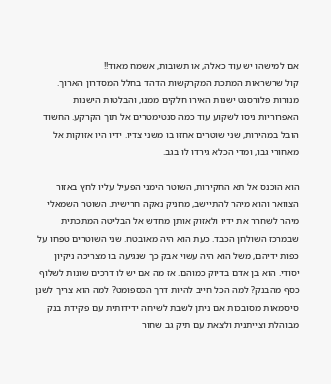אם למישהו יש עוד כאלה, או תשובות, אשמח מאוד!!
קול שרשראות המתכת המקרקשות הדהד בחלל המסדרון הארוך. מנורות פלורסנט ישנות האירו חלקים ממנו, והבלטות הישנות האפרוריות ניסו לשקוע עוד כמה סנטימטרים אל תוך הקרקע. החשוד הובל במהירות, שני שוטרים אחזו בו משני צדיו. ידיו היו אזוקות אל מאחורי גבו, ומדי הכלא גירדו לו בגב.

הוא הוכנס אל תא החקירות, השוטר הימני הפעיל עליו לחץ באזור הצוואר והוא מיהר להתיישב, מחניק נאקה חרישית. השוטר השמאלי מיהר לשחרר את ידיו ולאזוק אותן מחדש אל הבליטה המתכתית שבמרכז השולחן הכבד. כעת הוא היה מאובטח. שני השוטרים טפחו על כפות ידיהם, משל הוא היה עשוי אבק כך שנגיעה בו מצריכה ניקיון יסודי. הוא בן אדם בדיוק כמוהם. אז מה אם יש לו דרכים שונות לשלוף כסף מהבנק? למה הכל חייב להיות דרך הכספומט? למה הוא צריך לשנן סיסמאות מסובכות אם ניתן לשבת לשיחה ידידותית עם פקידת בנק מבוהלת וצייתנית ולצאת עם תיק גב שחור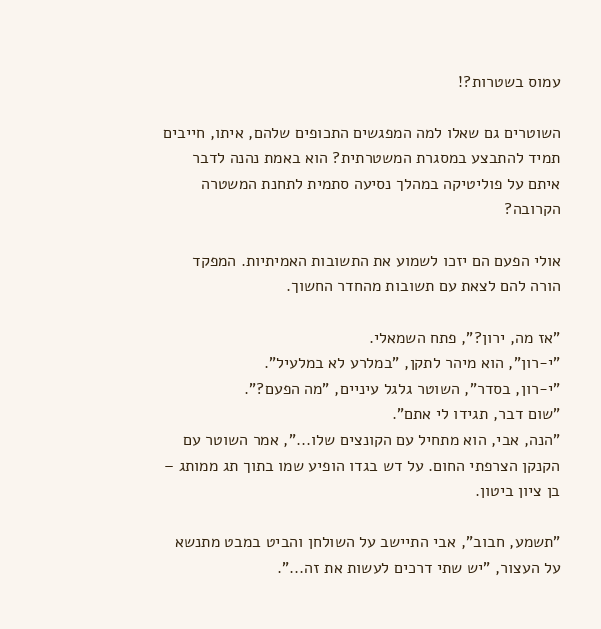עמוס בשטרות?!

השוטרים גם שאלו למה המפגשים התכופים שלהם, איתו, חייבים תמיד להתבצע במסגרת המשטרתית? הוא באמת נהנה לדבר איתם על פוליטיקה במהלך נסיעה סתמית לתחנת המשטרה הקרובה?

אולי הפעם הם יזכו לשמוע את התשובות האמיתיות. המפקד הורה להם לצאת עם תשובות מהחדר החשוך.

"אז מה, ירון?", פתח השמאלי.
"י-רון", הוא מיהר לתקן, "במלרע לא במלעיל".
"י-רון, בסדר", השוטר גלגל עיניים, "מה הפעם?".
"שום דבר, תגידו לי אתם".
"הנה, אבי, הוא מתחיל עם הקונצים שלו...", אמר השוטר עם הקנקן הצרפתי החום. על דש בגדו הופיע שמו בתוך תג ממותג – בן ציון ביטון.

"תשמע, חבוב", אבי התיישב על השולחן והביט במבט מתנשא על העצור, "יש שתי דרכים לעשות את זה...".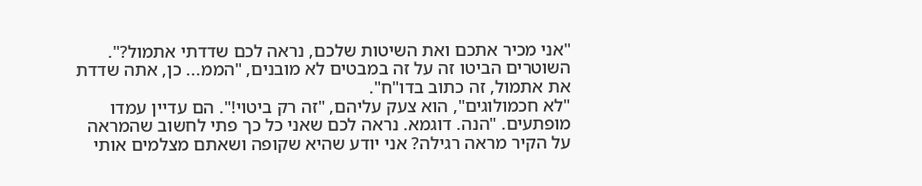"אני מכיר אתכם ואת השיטות שלכם, נראה לכם שדדתי אתמול?".
השוטרים הביטו זה על זה במבטים לא מובנים, "הממ... כן, אתה שדדת את אתמול, זה כתוב בדו"ח".
"לא חכמולוגים", הוא צעק עליהם, "זה רק ביטוי!". הם עדיין עמדו מופתעים. "הנה. דוגמא. נראה לכם שאני כל כך פתי לחשוב שהמראה על הקיר מראה רגילה? אני יודע שהיא שקופה ושאתם מצלמים אותי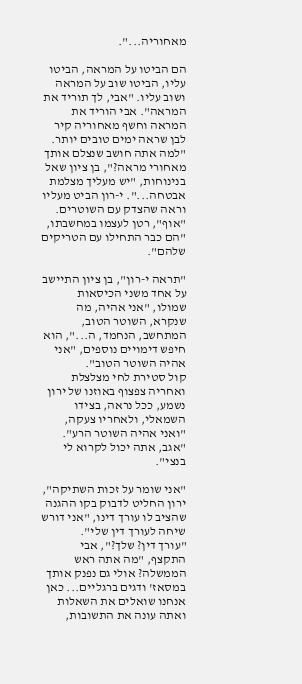מאחוריה...".

הם הביטו על המראה, הביטו עליו, הביטו שוב על המראה ושוב עליו. "אבי, לך תוריד את המראה". אבי הוריד את המראה וחשף מאחוריה קיר לבן שראה ימים טובים יותר. "למה אתה חושב שנצלם אותך מאחורי מראה?", בן ציון שאל בנינוחות, "יש מעליך מצלמת אבטחה...". י-רון הביט מעליו וראה שהצדק עם השוטרים.
"אוף", רטן לעצמו במחשבתו, "הם כבר התחילו עם הטריקים שלהם".

"תראה י-רון", בן ציון התיישב על אחד משני הכיסאות שמולו, "אני אהיה, מה שנקרא, השוטר הטוב, המתחשב, הנחמד, ה...", הוא חיפש דימויים נוספים, "אני אהיה השוטר הטוב".
קול סטירת לחי מצלצלת ואחריה צפצוף באוזנו של ירון נשמע, ככל נראה, בצידו השמאלי, ולאחריו צעקה, "ואני אהיה השוטר הרע".
"אגב, אתה יכול לקרוא לי בנצי".

"אני שומר על זכות השתיקה", ירון החליט לדבוק בקו ההגנה שהציב לו עורך דינו, "אני דורש שיחה לעורך דין שלי".
"עורך דין? שלך?", אבי התקצף, "מה אתה ראש הממשלה? אולי גם נפנק אותך במסאז' ודגים ברגליים... כאן אנחנו שואלים את השאלות ואתה עונה את התשובות,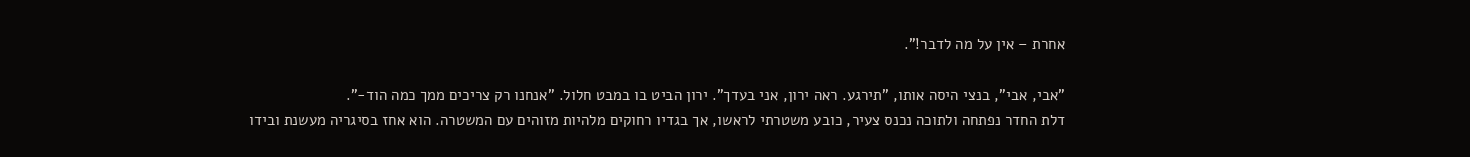אחרת – אין על מה לדבר!".

"אבי, אבי", בנצי היסה אותו, "תירגע. ראה ירון, אני בעדך". ירון הביט בו במבט חלול. "אנחנו רק צריכים ממך כמה הוד-".
דלת החדר נפתחה ולתוכה נכנס צעיר, כובע משטרתי לראשו, אך בגדיו רחוקים מלהיות מזוהים עם המשטרה. הוא אחז בסיגריה מעשנת ובידו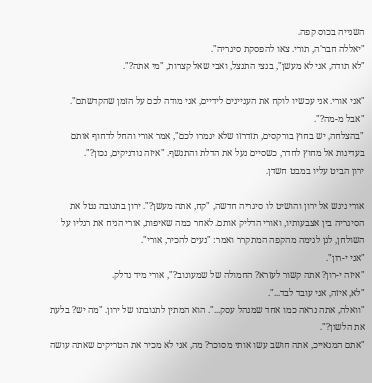השנייה בכוס קפה.
"יאללה חבר'ה, תורי. צאו להפסקת סיגריה".
"לא תודה, אני לא מעשן", בנצי התנצל, ואבי שאל קצרות, "מי אתה?".

"אני אורי. אני עכשיו לוקח את העניינים לידיים, אני מודה לכם על הזמן שהקדשתם".
"אבל מ-מה?".
"בהצלחה, יש בחוץ בורקסים, תזדרזו שלא יגמרו לכם", אמר אורי והחל לדחוף אותם בעדינות אל מחוץ לחדר, כשסיים נעל את הדלת והתנשף. "איזה נודניקים, נכון?".
ירון הביט עליו במבט חשדן.

אורי ניגש אל ירון והושיט לו סיגריה חדשה, "קח, אתה מעשן?". ירון בתגובה נטל את הסיגריה בין אצבעותיו, ואורי הדליק אותם. לאחר כמה שאיפות, אורי הניח את רגליו על השולחן, לגן לגימה מהקפה המתקרר ואמר: "נעים להכיר, אורי".
"אני י-רון".
"איזה י-רון? אתה קשור לעזרא? החמולה של שמעונוב?", אורי מיד נדלק.
"לא, איזה, אני עובד לבד...".
"וואלה, אתה נראה כמו אחד שמנהל עסק...". הוא המתין לתגובתו של ירון. "מה יש? בלעת את הלשון?".
"אתם המנאייכ, אתה חושב עשו אותי מסוכר? מה, אני לא מכיר את הטריקים שאתה עושה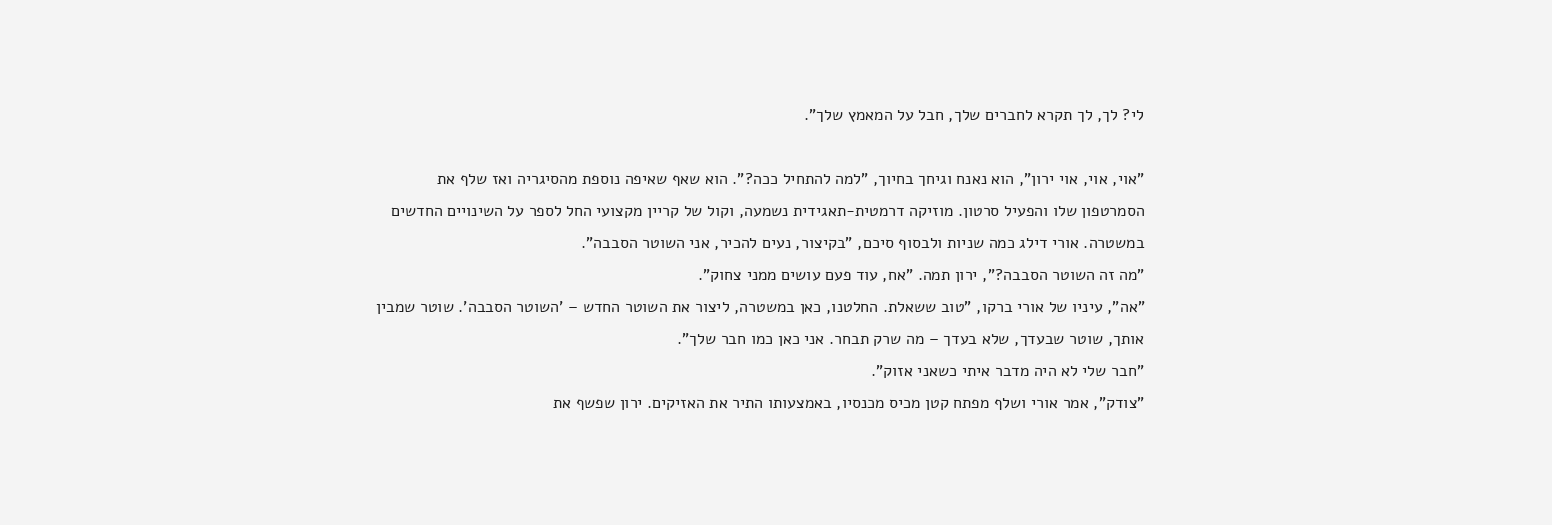לי? לך, לך תקרא לחברים שלך, חבל על המאמץ שלך".

"אוי, אוי, אוי ירון", הוא נאנח וגיחך בחיוך, "למה להתחיל ככה?". הוא שאף שאיפה נוספת מהסיגריה ואז שלף את הסמרטפון שלו והפעיל סרטון. מוזיקה דרמטית-תאגידית נשמעה, וקול של קריין מקצועי החל לספר על השינויים החדשים במשטרה. אורי דילג כמה שניות ולבסוף סיכם, "בקיצור, נעים להכיר, אני השוטר הסבבה".
"מה זה השוטר הסבבה?", ירון תמה. "אח, עוד פעם עושים ממני צחוק".
"אה", עיניו של אורי ברקו, "טוב ששאלת. החלטנו, כאן במשטרה, ליצור את השוטר החדש – 'השוטר הסבבה'. שוטר שמבין אותך, שוטר שבעדך, שלא בעדך – מה שרק תבחר. אני כאן כמו חבר שלך".
"חבר שלי לא היה מדבר איתי כשאני אזוק".
"צודק", אמר אורי ושלף מפתח קטן מכיס מכנסיו, באמצעותו התיר את האזיקים. ירון שפשף את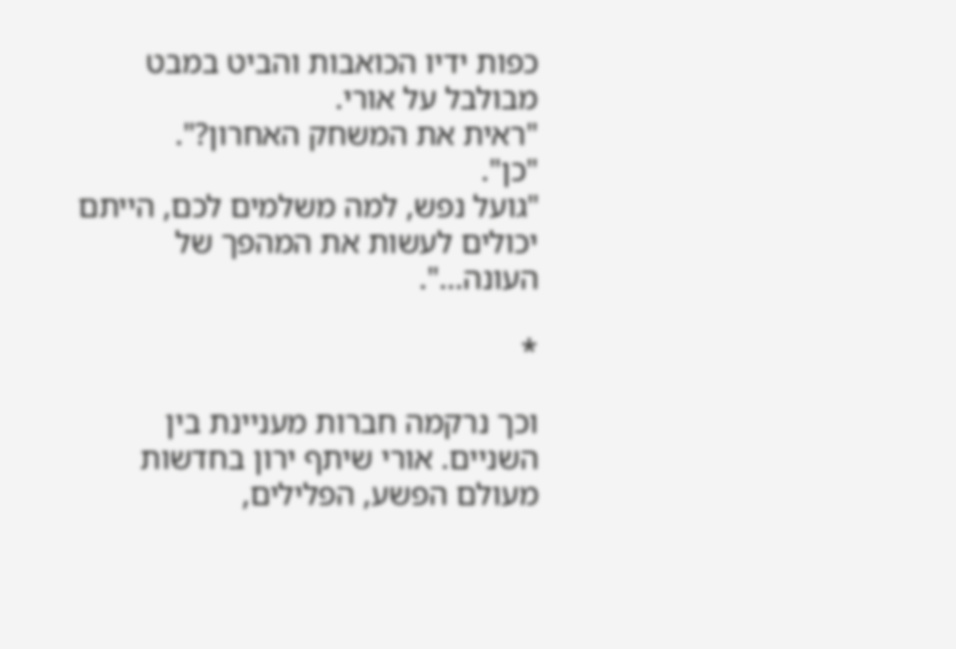כפות ידיו הכואבות והביט במבט מבולבל על אורי.
"ראית את המשחק האחרון?".
"כן".
"גועל נפש, למה משלמים לכם, הייתם יכולים לעשות את המהפך של העונה...".

*

וכך נרקמה חברות מעניינת בין השניים. אורי שיתף ירון בחדשות מעולם הפשע, הפלילים,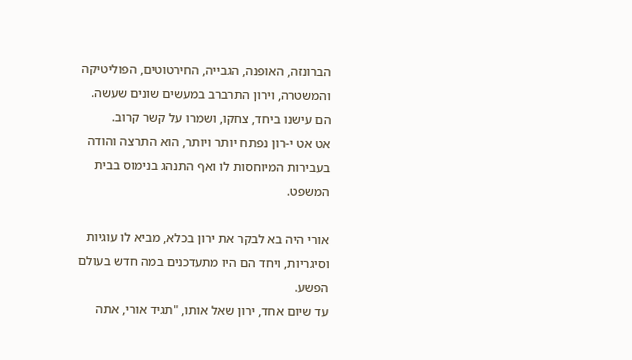הברונזה, האופנה, הגבייה, החירטוטים, הפוליטיקה והמשטרה, וירון התרברב במעשים שונים שעשה. הם עישנו ביחד, צחקו, ושמרו על קשר קרוב.
אט אט י-רון נפתח יותר ויותר, הוא התרצה והודה בעבירות המיוחסות לו ואף התנהג בנימוס בבית המשפט.

אורי היה בא לבקר את ירון בכלא, מביא לו עוגיות וסיגריות, ויחד הם היו מתעדכנים במה חדש בעולם הפשע.
עד שיום אחד, ירון שאל אותו, "תגיד אורי, אתה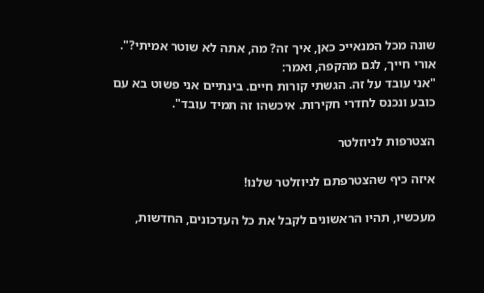שונה מכל המנאייכ כאן, איך זה? מה, אתה לא שוטר אמיתי?".
אורי חייך, לגם מהקפה, ואמר:
"אני עובד על זה. הגשתי קורות חיים. בינתיים אני פשוט בא עם כובע ונכנס לחדרי חקירות. איכשהו זה תמיד עובד".

הצטרפות לניוזלטר

איזה כיף שהצטרפתם לניוזלטר שלנו!

מעכשיו, תהיו הראשונים לקבל את כל העדכונים, החדשות,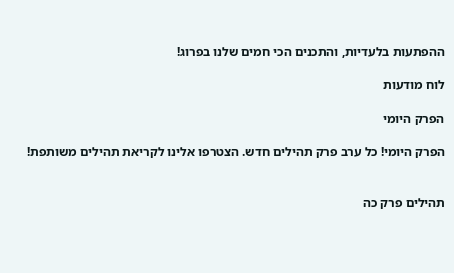ההפתעות בלעדיות, והתכנים הכי חמים שלנו בפרוג!

לוח מודעות

הפרק היומי

הפרק היומי! כל ערב פרק תהילים חדש. הצטרפו אלינו לקריאת תהילים משותפת!


תהילים פרק כה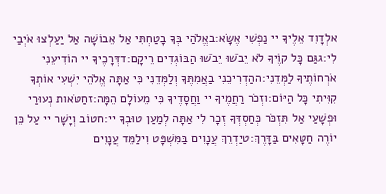אלְדָוִד אֵלֶיךָ יי נַפְשִׁי אֶשָּׂא:באֱלֹהַי בְּךָ בָטַחְתִּי אַל אֵבוֹשָׁה אַל יַעַלְצוּ אֹיְבַי לִי:גגַּם כָּל קוֶֹיךָ לֹא יֵבֹשׁוּ יֵבֹשׁוּ הַבּוֹגְדִים רֵיקָם:דדְּרָכֶיךָ יי הוֹדִיעֵנִי אֹרְחוֹתֶיךָ לַמְּדֵנִי:ההַדְרִיכֵנִי בַאֲמִתֶּךָ וְלַמְּדֵנִי כִּי אַתָּה אֱלֹהֵי יִשְׁעִי אוֹתְךָ קִוִּיתִי כָּל הַיּוֹם:וזְכֹר רַחֲמֶיךָ יי וַחֲסָדֶיךָ כִּי מֵעוֹלָם הֵמָּה:זחַטֹּאות נְעוּרַי וּפְשָׁעַי אַל תִּזְכֹּר כְּחַסְדְּךָ זְכָר לִי אַתָּה לְמַעַן טוּבְךָ יי:חטוֹב וְיָשָׁר יי עַל כֵּן יוֹרֶה חַטָּאִים בַּדָּרֶךְ:טיַדְרֵךְ עֲנָוִים בַּמִּשְׁפָּט וִילַמֵּד עֲנָוִים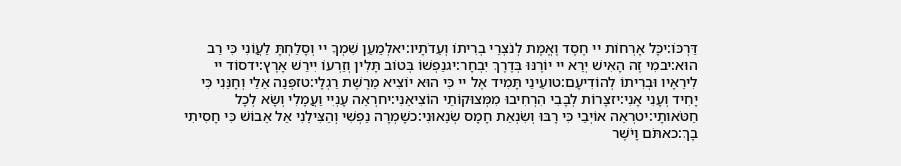דַּרְכּוֹ:יכָּל אָרְחוֹת יי חֶסֶד וֶאֱמֶת לְנֹצְרֵי בְרִיתוֹ וְעֵדֹתָיו:יאלְמַעַן שִׁמְךָ יי וְסָלַחְתָּ לַעֲוֹנִי כִּי רַב הוּא:יבמִי זֶה הָאִישׁ יְרֵא יי יוֹרֶנּוּ בְּדֶרֶךְ יִבְחָר:יגנַפְשׁוֹ בְּטוֹב תָּלִין וְזַרְעוֹ יִירַשׁ אָרֶץ:ידסוֹד יי לִירֵאָיו וּבְרִיתוֹ לְהוֹדִיעָם:טועֵינַי תָּמִיד אֶל יי כִּי הוּא יוֹצִיא מֵרֶשֶׁת רַגְלָי:טזפְּנֵה אֵלַי וְחָנֵּנִי כִּי יָחִיד וְעָנִי אָנִי:יזצָרוֹת לְבָבִי הִרְחִיבוּ מִמְּצוּקוֹתַי הוֹצִיאֵנִי:יחרְאֵה עָנְיִי וַעֲמָלִי וְשָׂא לְכָל חַטֹּאותָי:יטרְאֵה אוֹיְבַי כִּי רָבּוּ וְשִׂנְאַת חָמָס שְׂנֵאוּנִי:כשָׁמְרָה נַפְשִׁי וְהַצִּילֵנִי אַל אֵבוֹשׁ כִּי חָסִיתִי בָךְ:כאתֹּם וָיֹשֶׁר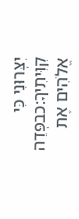יִצְּרוּנִי כִּי קִוִּיתִיךָ:כבפְּדֵה אֱלֹהִים אֶת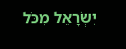יִשְׂרָאֵל מִכֹּל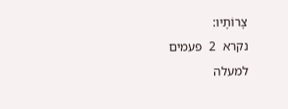צָרוֹתָיו:
נקרא  2  פעמים
למעלה